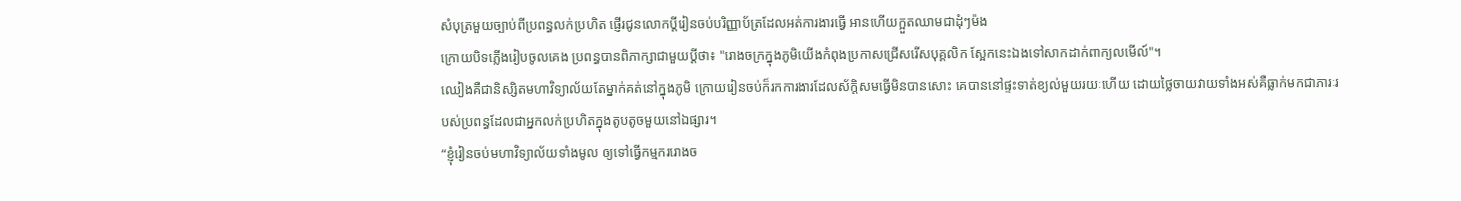សំបុត្រមួយច្បាប់ពីប្រពន្ធលក់ប្រហិត ផ្ញើរជូនលោកប្ដីរៀនចប់បរិញ្ញាប័ត្រដែលអត់ការងារធ្វើ អានហើយក្អួតឈាមជាដុំៗម៉ង
ក្រោយបិទភ្លើងរៀបចូលគេង ប្រពន្ធបានពិភាក្សាជាមួយប្ដីថា៖ "រោងចក្រក្នុងភូមិយើងកំពុងប្រកាសជ្រើសរើសបុគ្គលិក ស្អែកនេះឯងទៅសាកដាក់ពាក្យលមើល៍"។
ឈៀងគឺជានិស្សិតមហាវិទ្យាល័យតែម្នាក់គត់នៅក្នុងភូមិ ក្រោយរៀនចប់ក៏រកការងារដែលស័ក្ដិសមធ្វើមិនបានសោះ គេបាននៅផ្ទះទាត់ខ្យល់មួយរយៈហើយ ដោយថ្លៃចាយវាយទាំងអស់គឺធ្លាក់មកជាភារៈរបស់ប្រពន្ធដែលជាអ្នកលក់ប្រហិតក្នុងតូបតូចមួយនៅឯផ្សារ។
“ខ្ញុំរៀនចប់មហាវិទ្យាល័យទាំងមូល ឲ្យទៅធ្វើកម្មកររោងច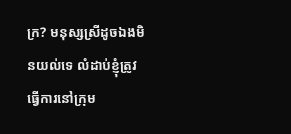ក្រ? មនុស្សស្រីដូចឯងមិនយល់ទេ លំដាប់ខ្ញុំត្រូវធ្វើការនៅក្រុម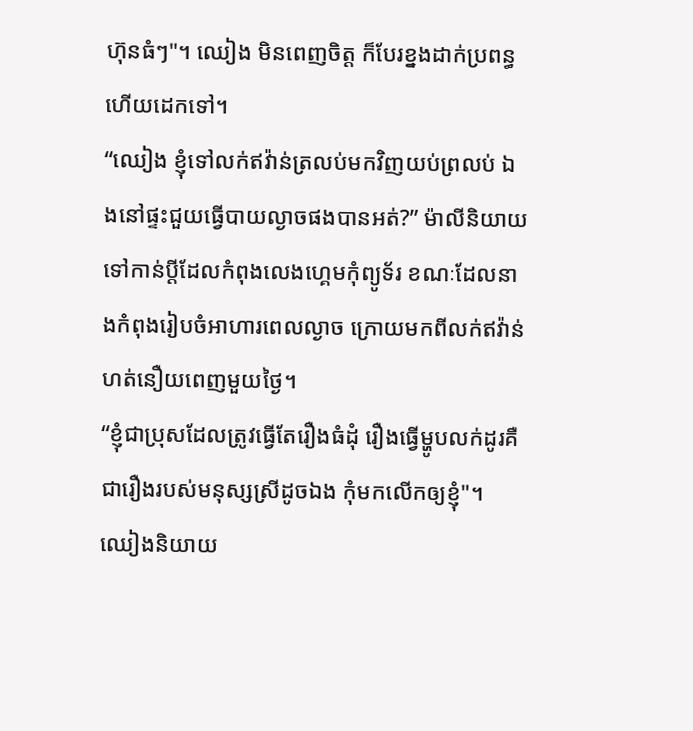ហ៊ុនធំៗ"។ ឈៀង មិនពេញចិត្ត ក៏បែរខ្នងដាក់ប្រពន្ធហើយដេកទៅ។
“ឈៀង ខ្ញុំទៅលក់ឥវ៉ាន់ត្រលប់មកវិញយប់ព្រលប់ ឯងនៅផ្ទះជួយធ្វើបាយល្ងាចផងបានអត់?” ម៉ាលីនិយាយទៅកាន់ប្ដីដែលកំពុងលេងហ្គេមកុំព្យូទ័រ ខណៈដែលនាងកំពុងរៀបចំអាហារពេលល្ងាច ក្រោយមកពីលក់ឥវ៉ាន់ហត់នឿយពេញមួយថ្ងៃ។
“ខ្ញុំជាប្រុសដែលត្រូវធ្វើតែរឿងធំដុំ រឿងធ្វើម្ហូបលក់ដូរគឺជារឿងរបស់មនុស្សស្រីដូចឯង កុំមកលើកឲ្យខ្ញុំ"។ ឈៀងនិយាយ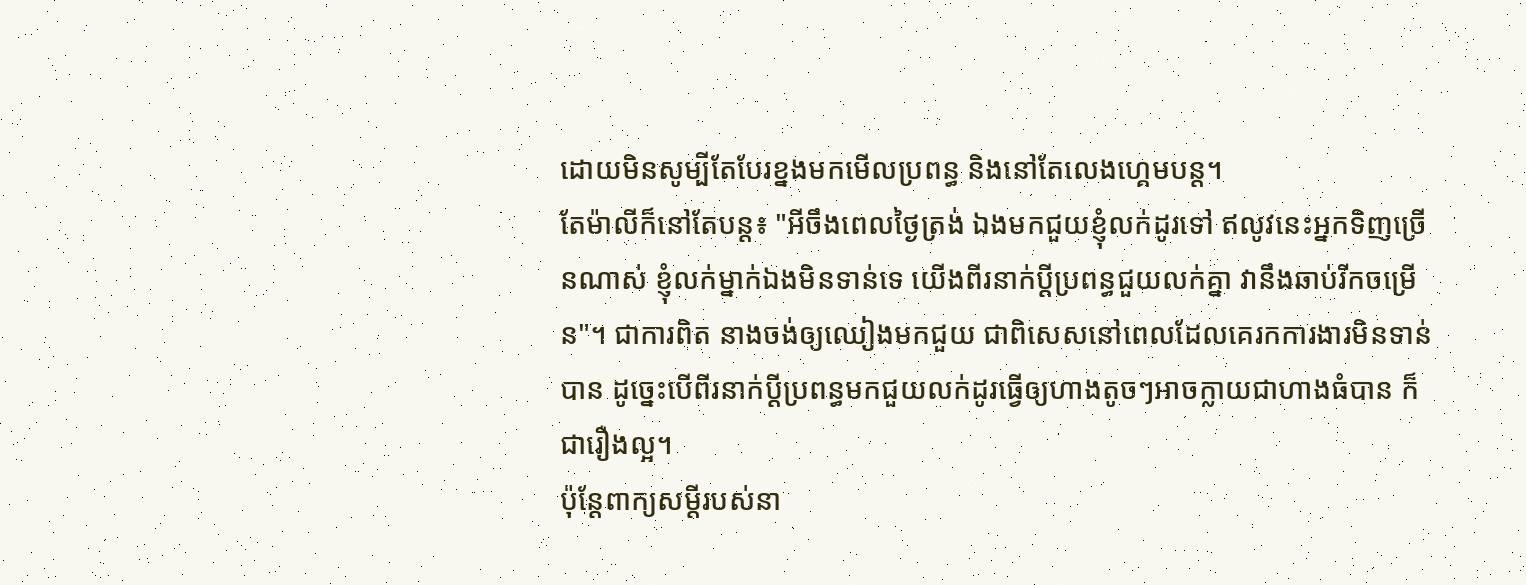ដោយមិនសូម្បីតែបែរខ្នងមកមើលប្រពន្ធ និងនៅតែលេងហ្គេមបន្ត។
តែម៉ាលីក៏នៅតែបន្ត៖ "អីចឹងពេលថ្ងៃត្រង់ ឯងមកជួយខ្ញុំលក់ដូរទៅ ឥលូវនេះអ្នកទិញច្រើនណាស់ ខ្ញុំលក់ម្នាក់ឯងមិនទាន់ទេ យើងពីរនាក់ប្ដីប្រពន្ធជួយលក់គ្នា វានឹងឆាប់រីកចម្រើន"។ ជាការពិត នាងចង់ឲ្យឈៀងមកជួយ ជាពិសេសនៅពេលដែលគេរកការងារមិនទាន់បាន ដូច្នេះបើពីរនាក់ប្ដីប្រពន្ធមកជួយលក់ដូរធ្វើឲ្យហាងតូចៗអាចក្លាយជាហាងធំបាន ក៏ជារឿងល្អ។
ប៉ុន្តែពាក្យសម្ដីរបស់នា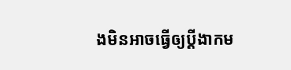ងមិនអាចធ្វើឲ្យប្ដីងាកម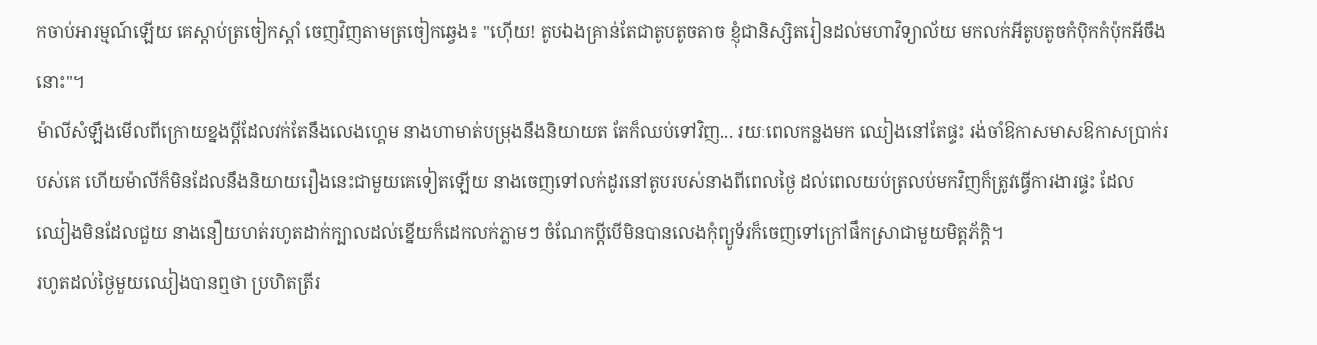កចាប់អារម្មណ៍ឡើយ គេស្ដាប់ត្រចៀកស្ដាំ ចេញវិញតាមត្រចៀកឆ្វេង៖ "ហ៊ើយ! តូបឯងគ្រាន់តែជាតូបតូចតាច ខ្ញុំជានិស្សិតរៀនដល់មហាវិទ្យាល័យ មកលក់អីតូបតូចកំប៉ិកកំប៉ុកអីចឹងនោះ"។
ម៉ាលីសំឡឹងមើលពីក្រោយខ្នងប្ដីដែលវក់តែនឹងលេងហ្គេម នាងហាមាត់បម្រុងនឹងនិយាយត តែក៏ឈប់ទៅវិញ... រយៈពេលកន្លងមក ឈៀងនៅតែផ្ទះ រង់ចាំឱកាសមាសឱកាសប្រាក់របស់គេ ហើយម៉ាលីក៏មិនដែលនឹងនិយាយរឿងនេះជាមួយគេទៀតឡើយ នាងចេញទៅលក់ដូរនៅតូបរបស់នាងពីពេលថ្ងៃ ដល់ពេលយប់ត្រលប់មកវិញក៏ត្រូវធ្វើការងារផ្ទះ ដែល ឈៀងមិនដែលជួយ នាងនឿយហត់រហូតដាក់ក្បាលដល់ខ្នើយក៏ដេកលក់ភ្លាមៗ ចំណែកប្ដីបើមិនបានលេងកុំព្យូទ័រក៏ចេញទៅក្រៅផឹកស្រាជាមួយមិត្តភ័ក្ដិ។
រហូតដល់ថ្ងៃមួយឈៀងបានឮថា ប្រហិតត្រីរ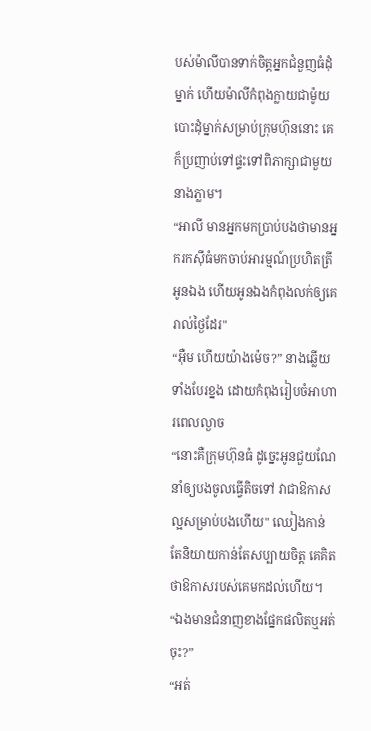បស់ម៉ាលីបានទាក់ចិត្តអ្នកជំនួញធំដុំម្នាក់ ហើយម៉ាលីកំពុងក្លាយជាម៉ូយបោះដុំម្នាក់សម្រាប់ក្រុមហ៊ុននោះ គេក៏ប្រញាប់ទៅផ្ទះទៅពិភាក្សាជាមួយនាងភ្លាម។
“អាលី មានអ្នកមកប្រាប់បងថាមានអ្នករកស៊ីធំមកចាប់អារម្មណ៍ប្រហិតត្រីអូនឯង ហើយអូនឯងកំពុងលក់ឲ្យគេរាល់ថ្ងៃដែរ"
“អ៊ឺម ហើយយ៉ាងម៉េច?” នាងឆ្លើយទាំងបែរខ្នង ដោយកំពុងរៀបចំអាហារពេលល្ងាច
“នោះគឺក្រុមហ៊ុនធំ ដូច្នេះអូនជួយណែនាំឲ្យបងចូលធ្វើតិចទៅ វាជាឱកាសល្អសម្រាប់បងហើយ" ឈៀងកាន់តែនិយាយកាន់តែសប្បាយចិត្ត គេគិតថាឱកាសរបស់គេមកដល់ហើយ។
“ឯងមានជំនាញខាងផ្នែកផលិតឬអត់ចុះ?”
“អត់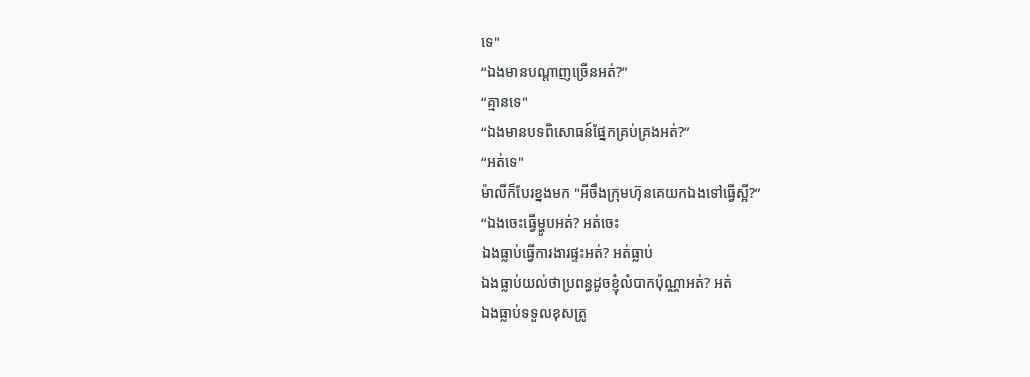ទេ"
“ឯងមានបណ្ដាញច្រើនអត់?”
“គ្មានទេ"
“ឯងមានបទពិសោធន៍ផ្នែកគ្រប់គ្រងអត់?”
“អត់ទេ"
ម៉ាលីក៏បែរខ្នងមក "អីចឹងក្រុមហ៊ុនគេយកឯងទៅធ្វើស្អី?”
“ឯងចេះធ្វើម្ហូបអត់? អត់ចេះ
ឯងធ្លាប់ធ្វើការងារផ្ទះអត់? អត់ធ្លាប់
ឯងធ្លាប់យល់ថាប្រពន្ធដូចខ្ញុំលំបាកប៉ុណ្ណាអត់? អត់
ឯងធ្លាប់ទទួលខុសត្រូ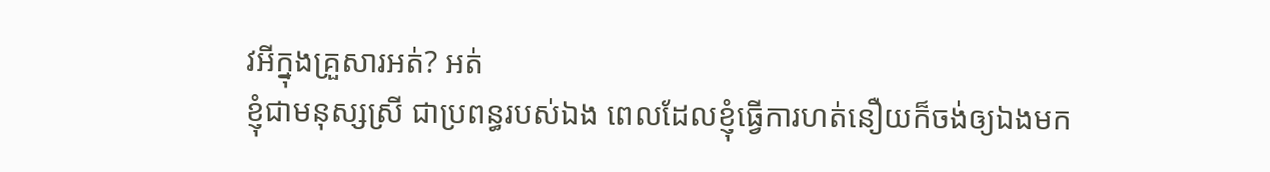វអីក្នុងគ្រួសារអត់? អត់
ខ្ញុំជាមនុស្សស្រី ជាប្រពន្ធរបស់ឯង ពេលដែលខ្ញុំធ្វើការហត់នឿយក៏ចង់ឲ្យឯងមក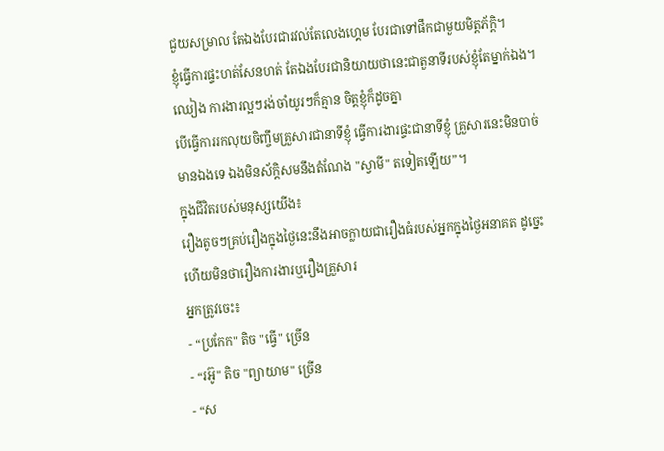ជួយសម្រាល តែឯងបែរជារវល់តែលេងហ្គេម បែរជាទៅផឹកជាមួយមិត្តភ័ក្ដិ។
ខ្ញុំធ្វើការផ្ទះហត់សែនហត់ តែឯងបែរជានិយាយថានេះជាតួនាទីរបស់ខ្ញុំតែម្នាក់ឯង។
ឈៀង ការងារល្អៗរង់ចាំយូរៗក៏គ្មាន ចិត្តខ្ញុំក៏ដូចគ្នា
បើធ្វើការរកលុយចិញ្ចឹមគ្រួសារជានាទីខ្ញុំ ធ្វើការងារផ្ទះជានាទីខ្ញុំ គ្រួសារនេះមិនបាច់មានឯងទេ ឯងមិនស័ក្ដិសមនឹងតំណែង "ស្វាមី" តទៀតឡើយ”។
ក្នុងជីវិតរបស់មនុស្សយើង៖
រឿងតូចៗគ្រប់រឿងក្នុងថ្ងៃនេះនឹងអាចក្លាយជារឿងធំរបស់អ្នកក្នុងថ្ងៃអនាគត ដូច្នេះហើយមិនថារឿងការងារឬរឿងគ្រួសារ
អ្នកត្រូវចេះ៖
- “ប្រកែក" តិច "ធ្វើ" ច្រើន
- “រអ៊ូ" តិច "ព្យាយាម" ច្រើន
- “ស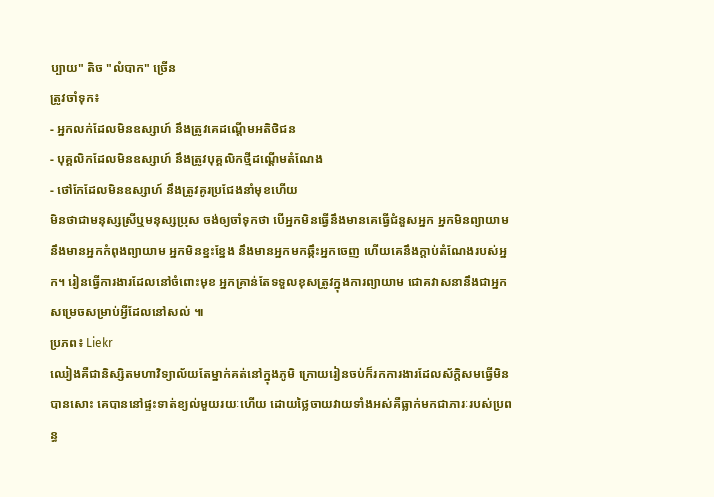ប្បាយ" តិច "លំបាក" ច្រើន
ត្រូវចាំទុក៖
- អ្នកលក់ដែលមិនឧស្សាហ៍ នឹងត្រូវគេដណ្ដើមអតិថិជន
- បុគ្គលិកដែលមិនឧស្សាហ៍ នឹងត្រូវបុគ្គលិកថ្មីដណ្ដើមតំណែង
- ថៅកែដែលមិនឧស្សាហ៍ នឹងត្រូវគូរប្រជែងនាំមុខហើយ
មិនថាជាមនុស្សស្រីឬមនុស្សប្រុស ចង់ឲ្យចាំទុកថា បើអ្នកមិនធ្វើនឹងមានគេធ្វើជំនួសអ្នក អ្នកមិនព្យាយាមនឹងមានអ្នកកំពុងព្យាយាម អ្នកមិនខ្នះខ្នែង នឹងមានអ្នកមកឆ្កឹះអ្នកចេញ ហើយគេនឹងក្ដាប់តំណែងរបស់អ្នក។ រៀនធ្វើការងារដែលនៅចំពោះមុខ អ្នកគ្រាន់តែទទួលខុសត្រូវក្នុងការព្យាយាម ជោគវាសនានឹងជាអ្នកសម្រេចសម្រាប់អ្វីដែលនៅសល់ ៕
ប្រភព៖ Liekr
ឈៀងគឺជានិស្សិតមហាវិទ្យាល័យតែម្នាក់គត់នៅក្នុងភូមិ ក្រោយរៀនចប់ក៏រកការងារដែលស័ក្ដិសមធ្វើមិនបានសោះ គេបាននៅផ្ទះទាត់ខ្យល់មួយរយៈហើយ ដោយថ្លៃចាយវាយទាំងអស់គឺធ្លាក់មកជាភារៈរបស់ប្រពន្ធ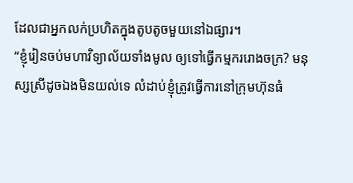ដែលជាអ្នកលក់ប្រហិតក្នុងតូបតូចមួយនៅឯផ្សារ។
“ខ្ញុំរៀនចប់មហាវិទ្យាល័យទាំងមូល ឲ្យទៅធ្វើកម្មកររោងចក្រ? មនុស្សស្រីដូចឯងមិនយល់ទេ លំដាប់ខ្ញុំត្រូវធ្វើការនៅក្រុមហ៊ុនធំ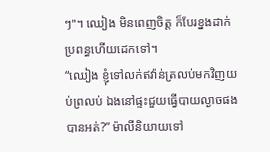ៗ"។ ឈៀង មិនពេញចិត្ត ក៏បែរខ្នងដាក់ប្រពន្ធហើយដេកទៅ។
“ឈៀង ខ្ញុំទៅលក់ឥវ៉ាន់ត្រលប់មកវិញយប់ព្រលប់ ឯងនៅផ្ទះជួយធ្វើបាយល្ងាចផងបានអត់?” ម៉ាលីនិយាយទៅ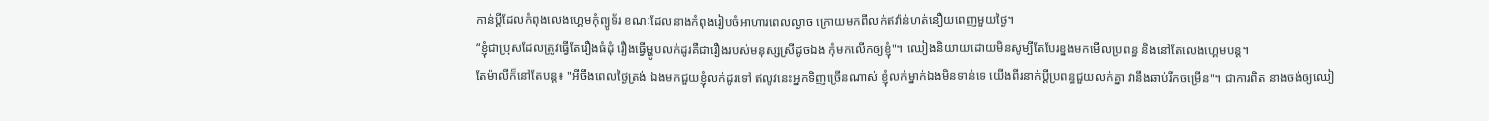កាន់ប្ដីដែលកំពុងលេងហ្គេមកុំព្យូទ័រ ខណៈដែលនាងកំពុងរៀបចំអាហារពេលល្ងាច ក្រោយមកពីលក់ឥវ៉ាន់ហត់នឿយពេញមួយថ្ងៃ។
“ខ្ញុំជាប្រុសដែលត្រូវធ្វើតែរឿងធំដុំ រឿងធ្វើម្ហូបលក់ដូរគឺជារឿងរបស់មនុស្សស្រីដូចឯង កុំមកលើកឲ្យខ្ញុំ"។ ឈៀងនិយាយដោយមិនសូម្បីតែបែរខ្នងមកមើលប្រពន្ធ និងនៅតែលេងហ្គេមបន្ត។
តែម៉ាលីក៏នៅតែបន្ត៖ "អីចឹងពេលថ្ងៃត្រង់ ឯងមកជួយខ្ញុំលក់ដូរទៅ ឥលូវនេះអ្នកទិញច្រើនណាស់ ខ្ញុំលក់ម្នាក់ឯងមិនទាន់ទេ យើងពីរនាក់ប្ដីប្រពន្ធជួយលក់គ្នា វានឹងឆាប់រីកចម្រើន"។ ជាការពិត នាងចង់ឲ្យឈៀ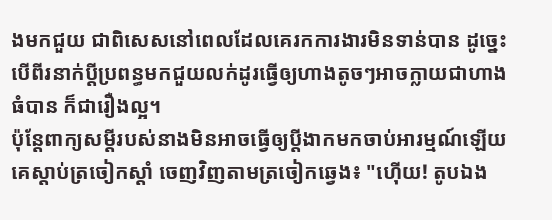ងមកជួយ ជាពិសេសនៅពេលដែលគេរកការងារមិនទាន់បាន ដូច្នេះបើពីរនាក់ប្ដីប្រពន្ធមកជួយលក់ដូរធ្វើឲ្យហាងតូចៗអាចក្លាយជាហាងធំបាន ក៏ជារឿងល្អ។
ប៉ុន្តែពាក្យសម្ដីរបស់នាងមិនអាចធ្វើឲ្យប្ដីងាកមកចាប់អារម្មណ៍ឡើយ គេស្ដាប់ត្រចៀកស្ដាំ ចេញវិញតាមត្រចៀកឆ្វេង៖ "ហ៊ើយ! តូបឯង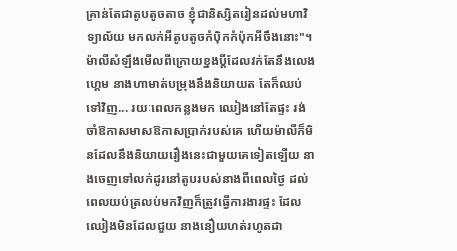គ្រាន់តែជាតូបតូចតាច ខ្ញុំជានិស្សិតរៀនដល់មហាវិទ្យាល័យ មកលក់អីតូបតូចកំប៉ិកកំប៉ុកអីចឹងនោះ"។
ម៉ាលីសំឡឹងមើលពីក្រោយខ្នងប្ដីដែលវក់តែនឹងលេងហ្គេម នាងហាមាត់បម្រុងនឹងនិយាយត តែក៏ឈប់ទៅវិញ... រយៈពេលកន្លងមក ឈៀងនៅតែផ្ទះ រង់ចាំឱកាសមាសឱកាសប្រាក់របស់គេ ហើយម៉ាលីក៏មិនដែលនឹងនិយាយរឿងនេះជាមួយគេទៀតឡើយ នាងចេញទៅលក់ដូរនៅតូបរបស់នាងពីពេលថ្ងៃ ដល់ពេលយប់ត្រលប់មកវិញក៏ត្រូវធ្វើការងារផ្ទះ ដែល ឈៀងមិនដែលជួយ នាងនឿយហត់រហូតដា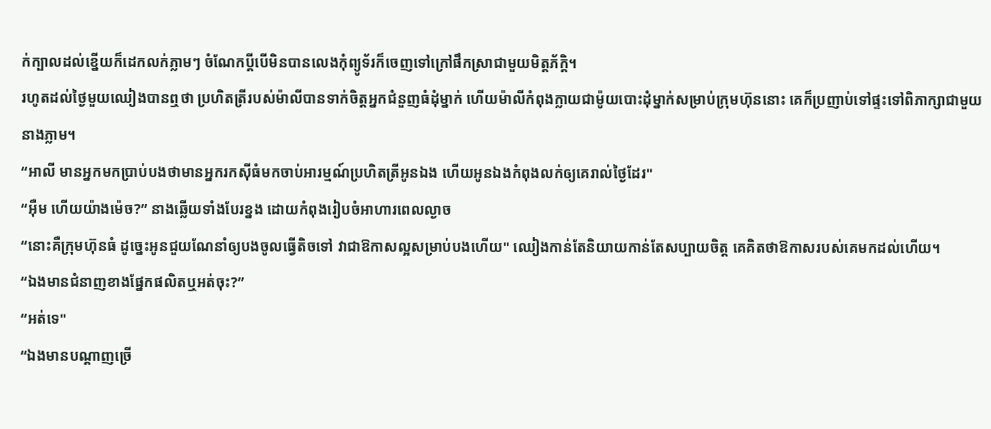ក់ក្បាលដល់ខ្នើយក៏ដេកលក់ភ្លាមៗ ចំណែកប្ដីបើមិនបានលេងកុំព្យូទ័រក៏ចេញទៅក្រៅផឹកស្រាជាមួយមិត្តភ័ក្ដិ។
រហូតដល់ថ្ងៃមួយឈៀងបានឮថា ប្រហិតត្រីរបស់ម៉ាលីបានទាក់ចិត្តអ្នកជំនួញធំដុំម្នាក់ ហើយម៉ាលីកំពុងក្លាយជាម៉ូយបោះដុំម្នាក់សម្រាប់ក្រុមហ៊ុននោះ គេក៏ប្រញាប់ទៅផ្ទះទៅពិភាក្សាជាមួយនាងភ្លាម។
“អាលី មានអ្នកមកប្រាប់បងថាមានអ្នករកស៊ីធំមកចាប់អារម្មណ៍ប្រហិតត្រីអូនឯង ហើយអូនឯងកំពុងលក់ឲ្យគេរាល់ថ្ងៃដែរ"
“អ៊ឺម ហើយយ៉ាងម៉េច?” នាងឆ្លើយទាំងបែរខ្នង ដោយកំពុងរៀបចំអាហារពេលល្ងាច
“នោះគឺក្រុមហ៊ុនធំ ដូច្នេះអូនជួយណែនាំឲ្យបងចូលធ្វើតិចទៅ វាជាឱកាសល្អសម្រាប់បងហើយ" ឈៀងកាន់តែនិយាយកាន់តែសប្បាយចិត្ត គេគិតថាឱកាសរបស់គេមកដល់ហើយ។
“ឯងមានជំនាញខាងផ្នែកផលិតឬអត់ចុះ?”
“អត់ទេ"
“ឯងមានបណ្ដាញច្រើ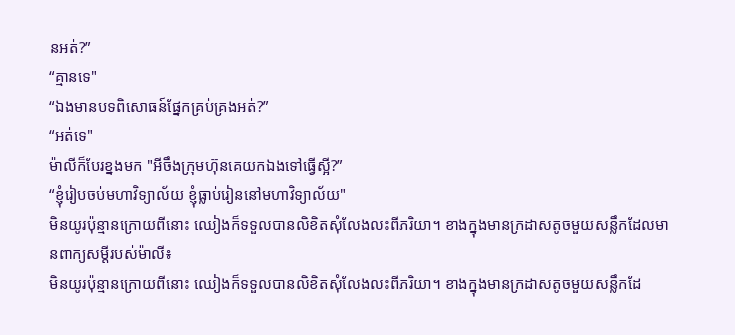នអត់?”
“គ្មានទេ"
“ឯងមានបទពិសោធន៍ផ្នែកគ្រប់គ្រងអត់?”
“អត់ទេ"
ម៉ាលីក៏បែរខ្នងមក "អីចឹងក្រុមហ៊ុនគេយកឯងទៅធ្វើស្អី?”
“ខ្ញុំរៀបចប់មហាវិទ្យាល័យ ខ្ញុំធ្លាប់រៀននៅមហាវិទ្យាល័យ"
មិនយូរប៉ុន្មានក្រោយពីនោះ ឈៀងក៏ទទួលបានលិខិតសុំលែងលះពីភរិយា។ ខាងក្នុងមានក្រដាសតូចមួយសន្លឹកដែលមានពាក្យសម្ដីរបស់ម៉ាលី៖
មិនយូរប៉ុន្មានក្រោយពីនោះ ឈៀងក៏ទទួលបានលិខិតសុំលែងលះពីភរិយា។ ខាងក្នុងមានក្រដាសតូចមួយសន្លឹកដែ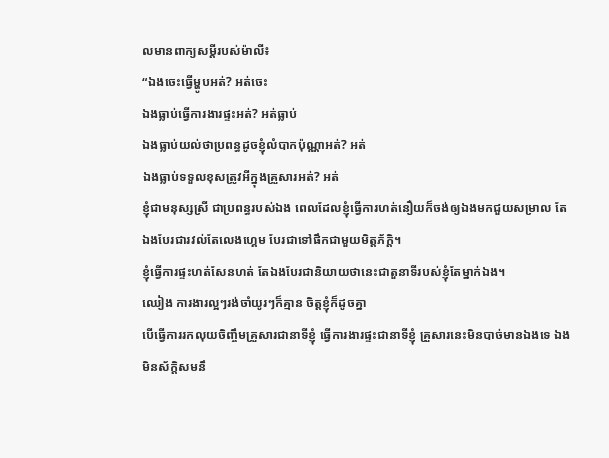លមានពាក្យសម្ដីរបស់ម៉ាលី៖
“ឯងចេះធ្វើម្ហូបអត់? អត់ចេះ
ឯងធ្លាប់ធ្វើការងារផ្ទះអត់? អត់ធ្លាប់
ឯងធ្លាប់យល់ថាប្រពន្ធដូចខ្ញុំលំបាកប៉ុណ្ណាអត់? អត់
ឯងធ្លាប់ទទួលខុសត្រូវអីក្នុងគ្រួសារអត់? អត់
ខ្ញុំជាមនុស្សស្រី ជាប្រពន្ធរបស់ឯង ពេលដែលខ្ញុំធ្វើការហត់នឿយក៏ចង់ឲ្យឯងមកជួយសម្រាល តែឯងបែរជារវល់តែលេងហ្គេម បែរជាទៅផឹកជាមួយមិត្តភ័ក្ដិ។
ខ្ញុំធ្វើការផ្ទះហត់សែនហត់ តែឯងបែរជានិយាយថានេះជាតួនាទីរបស់ខ្ញុំតែម្នាក់ឯង។
ឈៀង ការងារល្អៗរង់ចាំយូរៗក៏គ្មាន ចិត្តខ្ញុំក៏ដូចគ្នា
បើធ្វើការរកលុយចិញ្ចឹមគ្រួសារជានាទីខ្ញុំ ធ្វើការងារផ្ទះជានាទីខ្ញុំ គ្រួសារនេះមិនបាច់មានឯងទេ ឯងមិនស័ក្ដិសមនឹ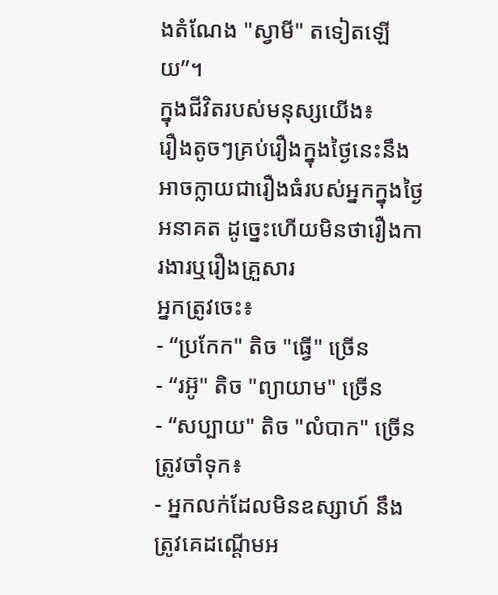ងតំណែង "ស្វាមី" តទៀតឡើយ”។
ក្នុងជីវិតរបស់មនុស្សយើង៖
រឿងតូចៗគ្រប់រឿងក្នុងថ្ងៃនេះនឹងអាចក្លាយជារឿងធំរបស់អ្នកក្នុងថ្ងៃអនាគត ដូច្នេះហើយមិនថារឿងការងារឬរឿងគ្រួសារ
អ្នកត្រូវចេះ៖
- “ប្រកែក" តិច "ធ្វើ" ច្រើន
- “រអ៊ូ" តិច "ព្យាយាម" ច្រើន
- “សប្បាយ" តិច "លំបាក" ច្រើន
ត្រូវចាំទុក៖
- អ្នកលក់ដែលមិនឧស្សាហ៍ នឹងត្រូវគេដណ្ដើមអ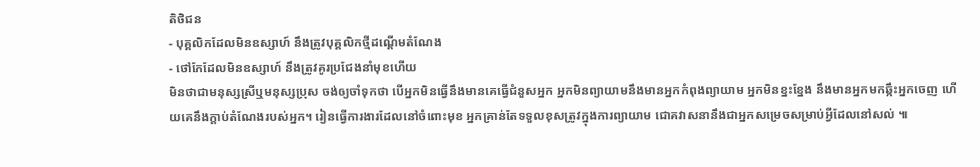តិថិជន
- បុគ្គលិកដែលមិនឧស្សាហ៍ នឹងត្រូវបុគ្គលិកថ្មីដណ្ដើមតំណែង
- ថៅកែដែលមិនឧស្សាហ៍ នឹងត្រូវគូរប្រជែងនាំមុខហើយ
មិនថាជាមនុស្សស្រីឬមនុស្សប្រុស ចង់ឲ្យចាំទុកថា បើអ្នកមិនធ្វើនឹងមានគេធ្វើជំនួសអ្នក អ្នកមិនព្យាយាមនឹងមានអ្នកកំពុងព្យាយាម អ្នកមិនខ្នះខ្នែង នឹងមានអ្នកមកឆ្កឹះអ្នកចេញ ហើយគេនឹងក្ដាប់តំណែងរបស់អ្នក។ រៀនធ្វើការងារដែលនៅចំពោះមុខ អ្នកគ្រាន់តែទទួលខុសត្រូវក្នុងការព្យាយាម ជោគវាសនានឹងជាអ្នកសម្រេចសម្រាប់អ្វីដែលនៅសល់ ៕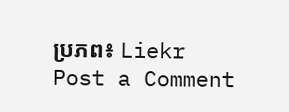ប្រភព៖ Liekr
Post a Comment